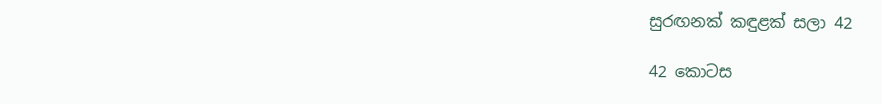සුරඟනක් කඳුළක් සලා 42

42 කොටස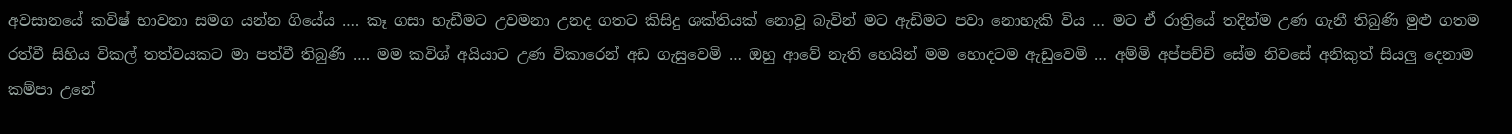අවසානයේ කවිෂ් භාවනා සමග යන්න ගියේය …. කෑ ගසා හැඩීමට උවමනා උනද ගතට කිසිදු ශක්තියක් නොවූ බැවින් මට ඇඩිමට පවා නොහැකි විය … මට ඒ රාත්‍රියේ තදින්ම උණ ගැනී තිබුණි මුළු ගතම රත්වී සිහිය විකල් තත්වයකට මා පත්වී තිබුණි …. මම කවිශ් අයියාට උණ විකාරෙන් අඩ ගැසුවෙමි … ඔහු ආවේ නැති හෙයින් මම හොදටම ඇඩුවෙමි … අම්මි අප්පච්චි සේම නිවසේ අනිකුත් සියලු දෙනාම කම්පා උනේ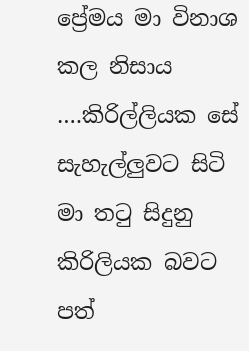ප්‍රේමය මා විනාශ කල නිසාය ….කිරිල්ලියක සේ සැහැල්ලුවට සිටි මා තටු සිදුනු කිරිලියක බවට පත්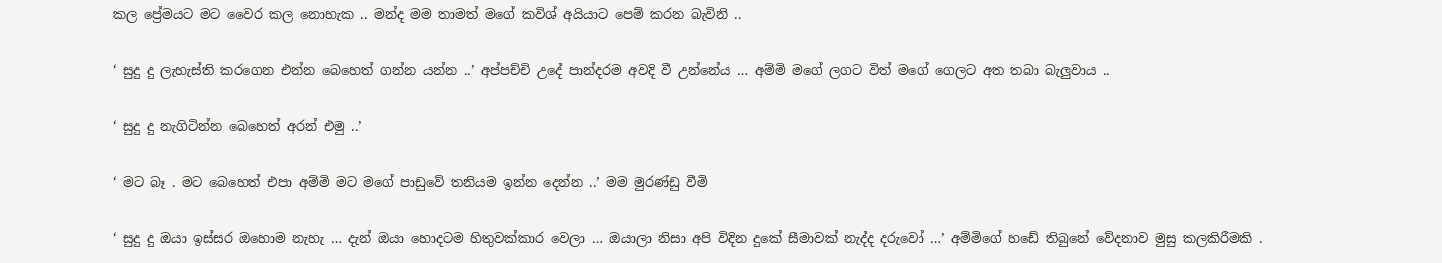කල ප්‍රේමයට මට වෛර කල නොහැක .. මන්ද මම තාමත් මගේ කවිශ් අයියාට පෙම් කරන බැවිනි ..

‘ සුදු දු ලැහැස්ති කරගෙන එන්න බෙහෙත් ගන්න යන්න ..’ අප්පච්චි උදේ පාන්දරම අවදි වී උන්නේය … අම්මි මගේ ලගට විත් මගේ ගෙලට අත තබා බැලුවාය ..

‘ සුදු දු නැගිටින්න බෙහෙත් අරන් එමු ..’

‘ මට බෑ . මට බෙහෙත් එපා අම්මි මට මගේ පාඩුවේ තනියම ඉන්න දෙන්න ..’ මම මුරණ්ඩු වීමි

‘ සුදු දු ඔයා ඉස්සර ඔහොම නැහැ … දැන් ඔයා හොදටම හිතුවක්කාර වෙලා … ඔයාලා නිසා අපි විදින දුකේ සීමාවක් නැද්ද දරුවෝ …’ අම්මිගේ හඩේ තිබුනේ වේදනාව මුසු කලකිරීමකි .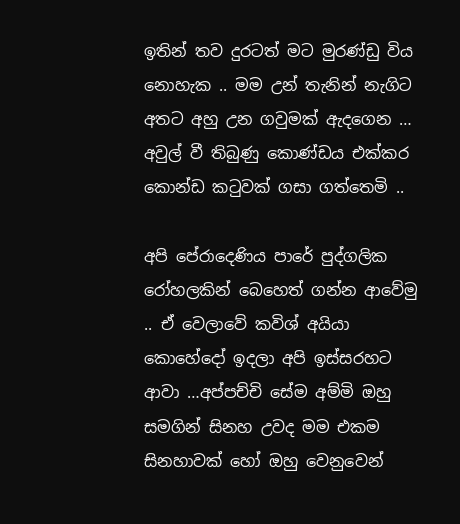ඉතින් තව දුරටත් මට මුරණ්ඩු විය නොහැක .. මම උන් තැනින් නැගිට අතට අහු උන ගවුමක් ඇදගෙන … අවුල් වී තිබුණු කොණ්ඩය එක්කර කොන්ඩ කටුවක් ගසා ගත්තෙමි ..

අපි පේරාදෙණිය පාරේ පුද්ගලික රෝහලකින් බෙහෙත් ගන්න ආවේමු .. ඒ වෙලාවේ කවිශ් අයියා කොහේදෝ ඉදලා අපි ඉස්සරහට ආවා …අප්පච්චි සේම අම්මි ඔහු සමගින් සිනහ උවද මම එකම සිනහාවක් හෝ ඔහු වෙනුවෙන්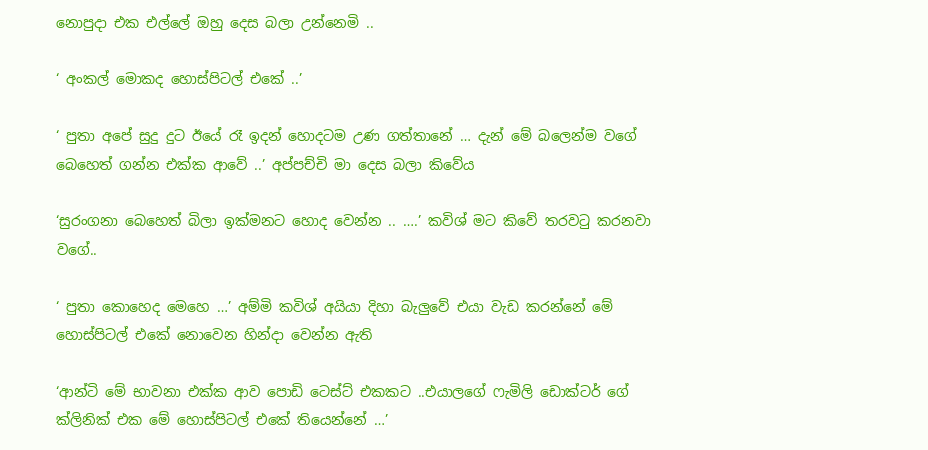නොපුදා එක එල්ලේ ඔහු දෙස බලා උන්නෙමි ..

‘ අංකල් මොකද හොස්පිටල් එකේ ..’

‘ පුතා අපේ සුදු දුට ඊයේ රෑ ඉදන් හොදටම උණ ගත්තානේ … දැන් මේ බලෙන්ම වගේ බෙහෙත් ගන්න එක්ක ආවේ ..’ අප්පච්චි මා දෙස බලා කිවේය

‘සුරංගනා බෙහෙත් බිලා ඉක්මනට හොද වෙන්න .. ….’ කවිශ් මට කිවේ තරවටු කරනවා වගේ..

‘ පුතා කොහෙද මෙහෙ …’ අම්මි කවිශ් අයියා දිහා බැලුවේ එයා වැඩ කරන්නේ මේ හොස්පිටල් එකේ නොවෙන හින්දා වෙන්න ඇති

‘ආන්ටි මේ භාවනා එක්ක ආව පොඩි ටෙස්ට් එකකට ..එයාලගේ ෆැමිලි ඩොක්ටර් ගේ ක්ලිනික් එක මේ හොස්පිටල් එකේ තියෙන්නේ …’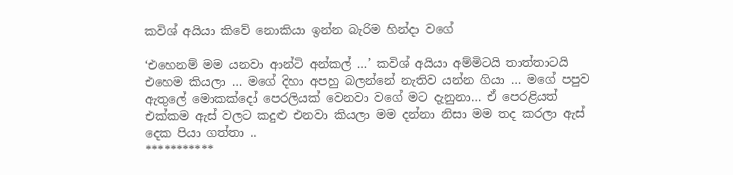කවිශ් අයියා කිවේ නොකියා ඉන්න බැරිම හින්දා වගේ

‘එහෙනම් මම යනවා ආන්ටි අන්කල් …’ කවිශ් අයියා අම්මිටයි තාත්තාටයි එහෙම කියලා … මගේ දිහා අපහු බලන්නේ නැතිව යන්න ගියා … මගේ පපුව ඇතුලේ මොකක්දෝ පෙරලියක් වෙනවා වගේ මට දැනුනා… ඒ පෙරළියත් එක්කම ඇස් වලට කදුළු එනවා කියලා මම දන්නා නිසා මම තද කරලා ඇස් දෙක පියා ගත්තා ..
***********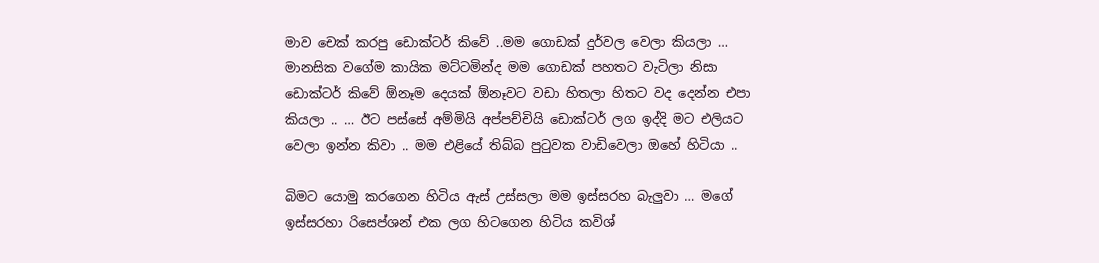මාව චෙක් කරපු ඩොක්ටර් කිවේ ..මම ගොඩක් දුර්වල වෙලා කියලා … මානසික වගේම කායික මට්ටමින්ද මම ගොඩක් පහතට වැටිලා නිසා ඩොක්ටර් කිවේ ඕනෑම දෙයක් ඕනෑවට වඩා හිතලා හිතට වද දෙන්න එපා කියලා .. … ඊට පස්සේ අම්මියි අප්පච්චියි ඩොක්ටර් ලග ඉද්දි මට එලියට වෙලා ඉන්න කිවා .. මම එළියේ තිබ්බ පුටුවක වාඩිවෙලා ඔහේ හිටියා ..

බිමට යොමු කරගෙන හිටිය ඇස් උස්සලා මම ඉස්සරහ බැලුවා … මගේ ඉස්සරහා රිසෙප්ශන් එක ලග හිටගෙන හිටිය කවිශ්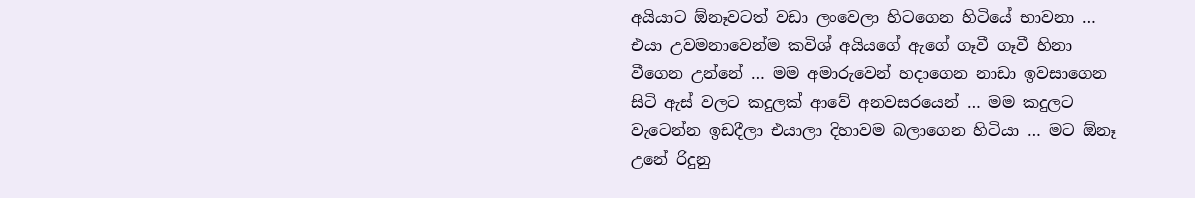අයියාට ඕනෑවටත් වඩා ලංවෙලා හිටගෙන හිටියේ භාවනා … එයා උවමනාවෙන්ම කවිශ් අයියගේ ඇගේ ගෑවී ගෑවී හිනා වීගෙන උන්නේ … මම අමාරුවෙන් හදාගෙන නාඩා ඉවසාගෙන සිටි ඇස් වලට කදුලක් ආවේ අනවසරයෙන් … මම කදුලට වැටෙන්න ඉඩදීලා එයාලා දිහාවම බලාගෙන හිටියා … මට ඕනෑ උනේ රිදුනු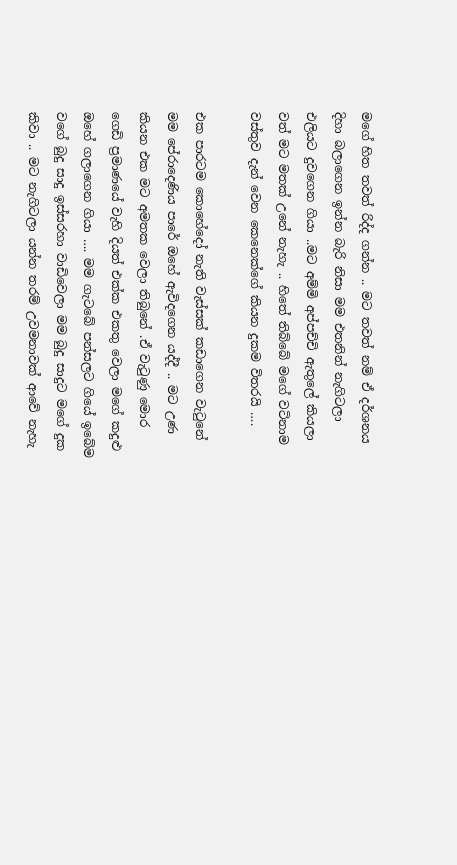මගේ හිත තවත් රිද්ද ගන්න .. මට තවත් නම් ඒ දර්ශනය දිහා බලාගෙන ඉන්න බැරි නිසා මම එතනින් නැගිටලා එලියට දුවගෙන ගියා ..මට අම්මි අප්පච්චි ඇතුලේ කියලා වත් මට මතක් උනේ නැහැ .. හිතේ තිබ්බේ මගේ වටිනාම වස්තුව දැන් වෙන කෙනෙක්ගේ කියන දුකම විතරයි ….

එක පාරටම කොහේදෝ නැති වැස්සක් කඩාගෙන වැටුනේ මම පේරාදෙණිය පාරේ ඔහේ ඇවිදගෙන යද්දී .. මට උණ කියන එක මට අමතක වෙලා තිබුනේ .ඒ වැටුණු මොර ගෙඩි ප්‍රමාණයේ වැහි දියත් එක්ක එකතු වෙලා මගේ කදුළු ඔහේ ගලාගෙන ගියා …. මම ගැටබේ පන්සලට ගියේ ඉබේම වගේ බුදු සාදු ඉස්සරහා වාඩිවෙලා මම බුදු සාදුට මගේ දුක කිවා .. මට නැගිටලා යන්න තරම් උවමනාවක් ආවේ නැහැ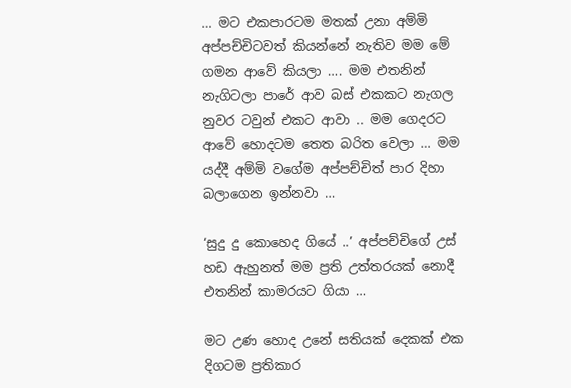… මට එකපාරටම මතක් උනා අම්මි අප්පච්චිටවත් කියන්නේ නැතිව මම මේ ගමන ආවේ කියලා …. මම එතනින් නැගිටලා පාරේ ආව බස් එකකට නැගල නුවර ටවුන් එකට ආවා .. මම ගෙදරට ආවේ හොදටම තෙත බරිත වෙලා … මම යද්දී අම්මි වගේම අප්පච්චිත් පාර දිහා බලාගෙන ඉන්නවා …

‘සුදු දු කොහෙද ගියේ ..’ අප්පච්චිගේ උස් හඩ ඇහුනත් මම ප්‍රති උත්තරයක් නොදී එතනින් කාමරයට ගියා …

මට උණ හොද උනේ සතියක් දෙකක් එක දිගටම ප්‍රතිකාර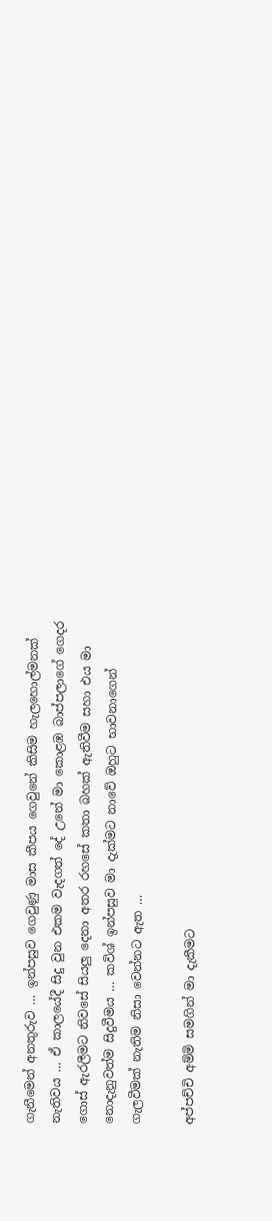ගැනීමෙන් අනතුරුව … ඉන්පසුව ගෙවුණු මාස කීපය ගෙවුනේ කිසිම හැලහොල්මනක් නැතිවය … ඒ කාලයේදී සිදු වුන එකම වැදගත් දේ උනේ මා කොළඹ බාප්පලාගේ ගෙදර ගොස් ඇරලීමට නිවසේ සියලු දෙනා අතර රහසේ කතා බහක් ඇතිවීම සහා එය මා නොදැනුවත්ම සිදුවීමය … කවිශ් ඉන්පසුව මා දැක්මට නාවේ ඔහුට භාවනාගෙන් ගැලවීමක් නැතිම නිසා වෙන්නට ඇත …

අප්පච්චි අම්මි සමගින් මා දැකීමට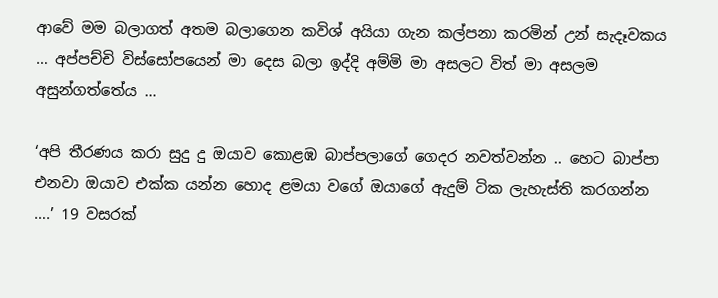ආවේ මම බලාගත් අතම බලාගෙන කවිශ් අයියා ගැන කල්පනා කරමින් උන් සැදෑවකය … අප්පච්චි විස්සෝපයෙන් මා දෙස බලා ඉද්දි අම්මි මා අසලට විත් මා අසලම අසුන්ගත්තේය …

‘අපි තීරණය කරා සුදු දු ඔයාව කොළඹ බාප්පලාගේ ගෙදර නවත්වන්න .. හෙට බාප්පා එනවා ඔයාව එක්ක යන්න හොද ළමයා වගේ ඔයාගේ ඇදුම් ටික ලැහැස්ති කරගන්න ….’ 19 වසරක්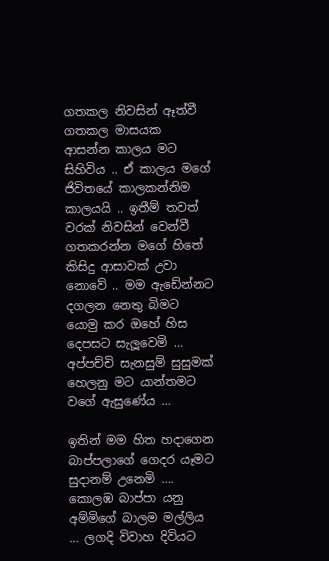ගතකල නිවසින් ඈත්වී ගතකල මාසයක ආසන්න කාලය මට සිහිවිය .. ඒ කාලය මගේ ජිවිතයේ කාලකන්නිම කාලයයි .. ඉතීම් තවත් වරක් නිවසින් වෙන්වී ගතකරන්න මගේ හිතේ කිසිදු ආසාවක් උවා නොවේ .. මම ඇඩේන්නට දගලන නෙතු බිමට යොමු කර ඔහේ හිස දෙපසට සැලූවෙමි … අප්පච්චි සැනසුම් සුසුමක් හෙලනු මට යාන්තමට වගේ ඇසුණේය …

ඉතින් මම හිත හදාගෙන බාප්පලාගේ ගෙදර යෑමට සුදානම් උනෙමි …. කොලඹ බාප්පා යනු අම්මිගේ බාලම මල්ලිය … ලගදි විවාහ දිවියට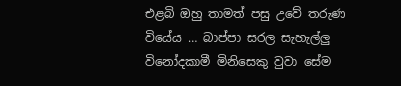එළබි ඔහු තාමත් පසු උවේ තරුණ වියේය … බාප්පා සරල සැහැල්ලු විනෝදකාමී මිනිසෙකු වුවා සේම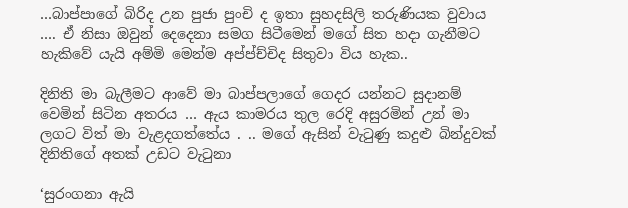…බාප්පාගේ බිරිද උන පුජා පුංචි ද ඉතා සුහදසිලි තරුණියක වුවාය …. ඒ නිසා ඔවුන් දෙදෙනා සමග සිටීමෙන් මගේ සිත හදා ගැනීමට හැකිවේ යැයි අම්මි මෙන්ම අප්ප්ච්චිද සිතුවා විය හැක..

දිනිති මා බැලීමට ආවේ මා බාප්පලාගේ ගෙදර යන්නට සුදානම් වෙමින් සිටින අතරය … ඇය කාමරය තුල රෙදි අසුරමින් උන් මා ලගට විත් මා වැළදගත්තේය . .. මගේ ඇසින් වැටුණු කදුළු බින්දුවක් දිනිතිගේ අතක් උඩට වැටුනා

‘සුරංගනා ඇයි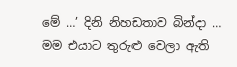මේ …’ දිනි නිහඩතාව බින්දා … මම එයාට තුරුළු වෙලා ඇති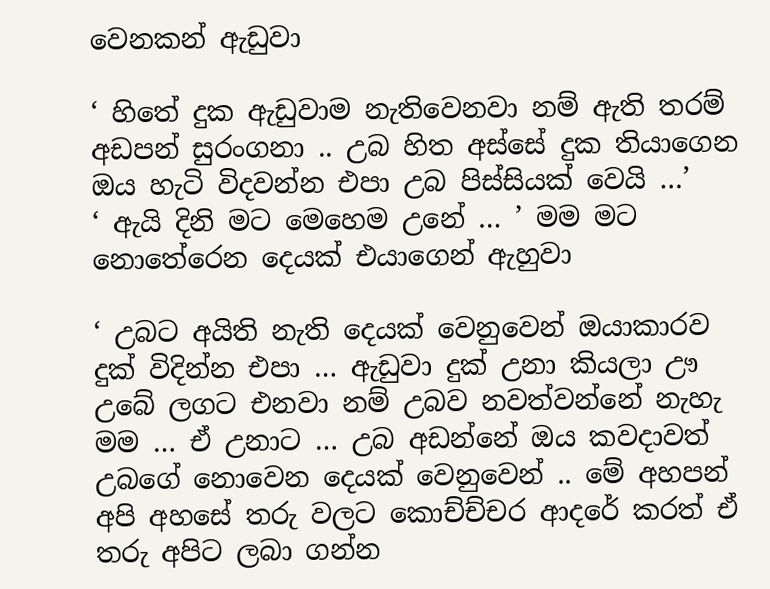වෙනකන් ඇඩුවා

‘ හිතේ දුක ඇඩුවාම නැතිවෙනවා නම් ඇති තරම් අඩපන් සුරංගනා .. උබ හිත අස්සේ දුක තියාගෙන ඔය හැටි විදවන්න එපා උබ පිස්සියක් වෙයි …’
‘ ඇයි දිනි මට මෙහෙම උනේ … ’ මම මට නොතේරෙන දෙයක් එයාගෙන් ඇහුවා

‘ උබට අයිති නැති දෙයක් වෙනුවෙන් ඔයාකාරව දුක් විදින්න එපා … ඇඩුවා දුක් උනා කියලා ඌ උබේ ලගට එනවා නම් උබව නවත්වන්නේ නැහැ මම … ඒ උනාට … උබ අඩන්නේ ඔය කවදාවත් උබගේ නොවෙන දෙයක් වෙනුවෙන් .. මේ අහපන් අපි අහසේ තරු වලට කොච්ච්චර ආදරේ කරත් ඒ තරු අපිට ලබා ගන්න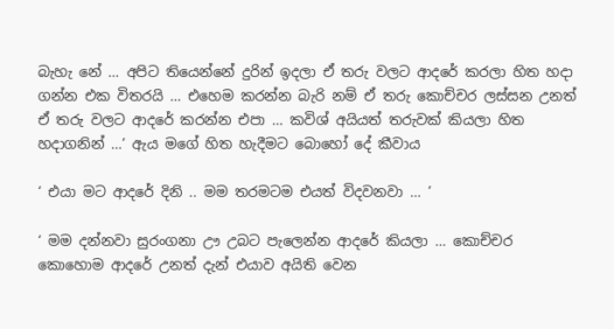බැහැ නේ … අපිට තියෙන්නේ දුරින් ඉදලා ඒ තරු වලට ආදරේ කරලා හිත හදා ගන්න එක විතරයි … එහෙම කරන්න බැරි නම් ඒ තරු කොච්චර ලස්සන උනත් ඒ තරු වලට ආදරේ කරන්න එපා … කවිශ් අයියත් තරුවක් කියලා හිත හදාගනින් …’ ඇය මගේ හිත හැදීමට බොහෝ දේ කීවාය

‘ එයා මට ආදරේ දිනි .. මම තරමටම එයත් විදවනවා … ’

‘ මම දන්නවා සුරංගනා ඌ උබට පැලෙන්න ආදරේ කියලා … කොච්චර කොහොම ආදරේ උනත් දැන් එයාව අයිති වෙන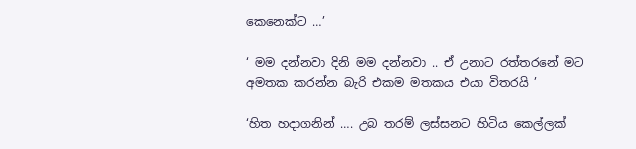කෙනෙක්ට …’

‘ මම දන්නවා දිනි මම දන්නවා .. ඒ උනාට රත්තරනේ මට අමතක කරන්න බැරි එකම මතකය එයා විතරයි ’

‘හිත හදාගනින් …. උබ තරම් ලස්සනට හිටිය කෙල්ලක්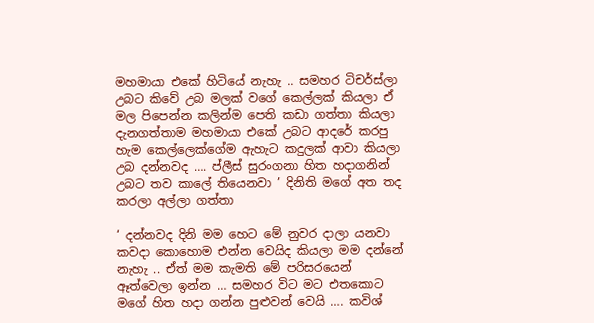මහමායා එකේ හිටියේ නැහැ .. සමහර ටිචර්ස්ලා උබට කිවේ උබ මලක් වගේ කෙල්ලක් කියලා ඒ මල පිපෙන්න කලින්ම පෙති කඩා ගත්තා කියලා දැනගත්තාම මහමායා එකේ උබට ආදරේ කරපු හැම කෙල්ලෙක්ගේම ඇහැට කදුලක් ආවා කියලා උබ දන්නවද …. ප්ලීස් සුරංගනා හිත හදාගනින් උබට තව කාලේ තියෙනවා ’ දිනිති මගේ අත තද කරලා අල්ලා ගත්තා

‘ දන්නවද දිනි මම හෙට මේ නුවර දාලා යනවා කවදා කොහොම එන්න වෙයිද කියලා මම දන්නේ නැහැ .. ඒත් මම කැමති මේ පරිසරයෙන් ඈත්වෙලා ඉන්න … සමහර විට මට එතකොට මගේ හිත හදා ගන්න පුළුවන් වෙයි …. කවිශ්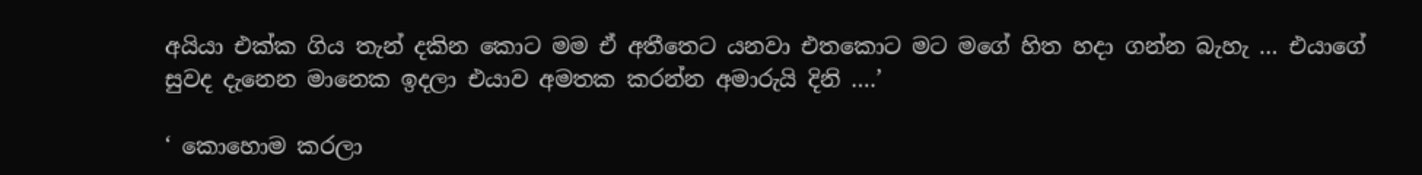අයියා එක්ක ගිය තැන් දකින කොට මම ඒ අතීතෙට යනවා එතකොට මට මගේ හිත හදා ගන්න බැහැ … එයාගේ සුවද දැනෙන මානෙක ඉදලා එයාව අමතක කරන්න අමාරුයි දිනි ….’

‘ කොහොම කරලා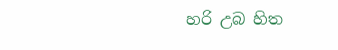හරි උබ හිත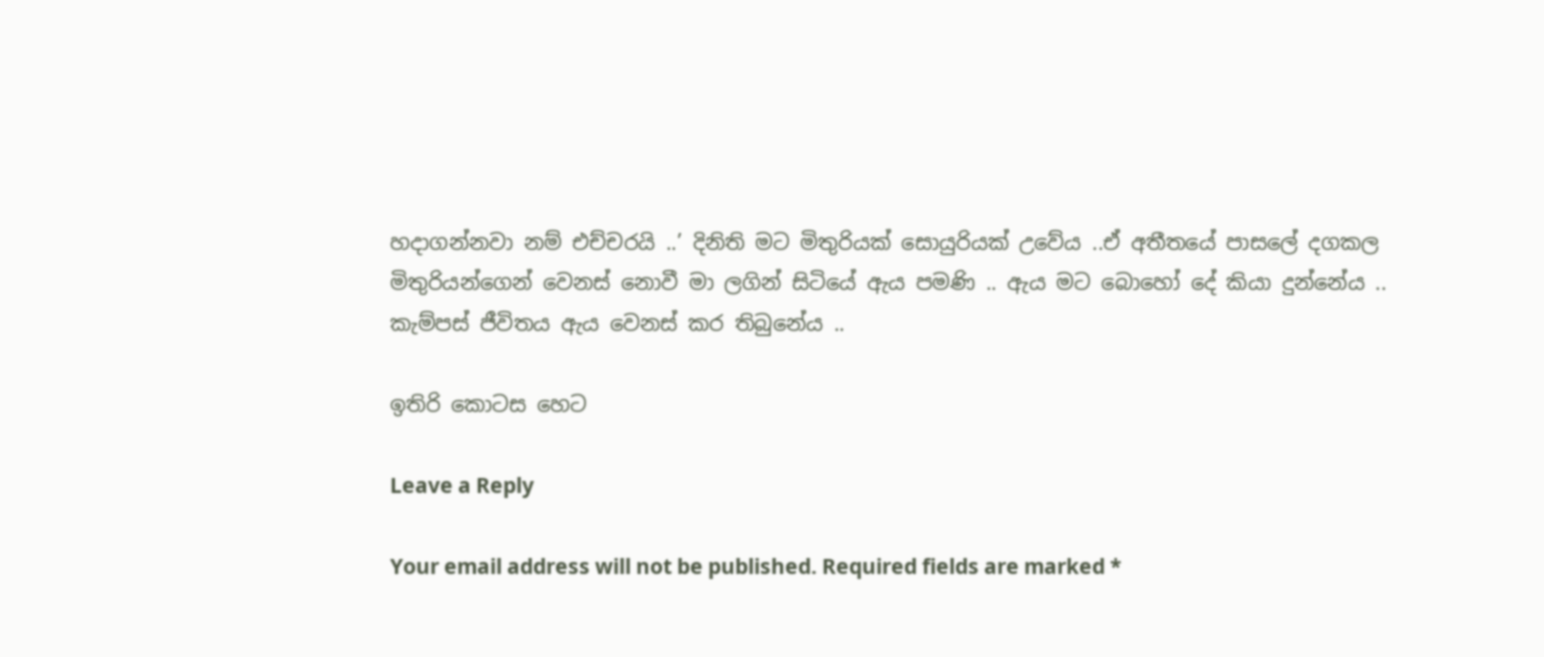හදාගන්නවා නම් එච්චරයි ..’ දිනිති මට මිතුරියක් සොයුරියක් උවේය ..ඒ අතීතයේ පාසලේ දගකල මිතුරියන්ගෙන් වෙනස් නොවී මා ලගින් සිටියේ ඇය පමණි .. ඇය මට බොහෝ දේ කියා දුන්නේය .. කැම්පස් ජීවිතය ඇය වෙනස් කර තිබුනේය ..

ඉතිරි කොටස හෙට

Leave a Reply

Your email address will not be published. Required fields are marked *